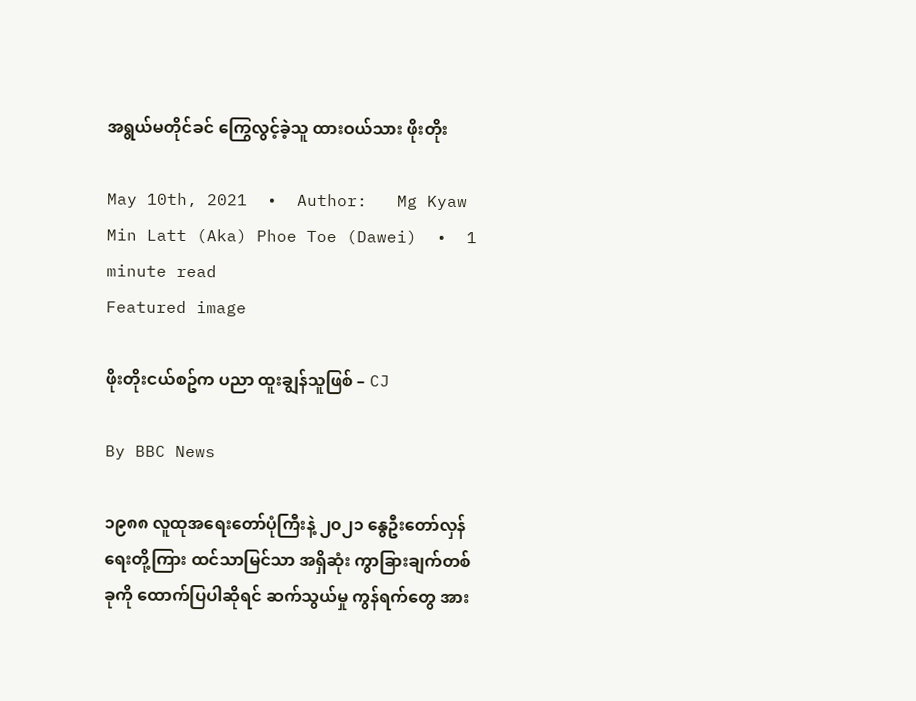အရွယ်မတိုင်ခင် ကြွေလွင့်ခဲ့သူ ထားဝယ်သား ဖိုးတိုး

May 10th, 2021  •  Author:   Mg Kyaw Min Latt (Aka) Phoe Toe (Dawei)  •  1 minute read
Featured image

ဖိုးတိုးငယ်စဥ်က ပညာ ထူးချွန်သူဖြစ် – CJ

By BBC News

၁၉၈၈ လူထုအရေးတော်ပုံကြီးနဲ့ ၂၀၂၁ နွေဦးတော်လှန်ရေးတို့ကြား ထင်သာမြင်သာ အရှိဆုံး ကွာခြားချက်တစ်ခုကို ထောက်ပြပါဆိုရင် ဆက်သွယ်မှု ကွန်ရက်တွေ အား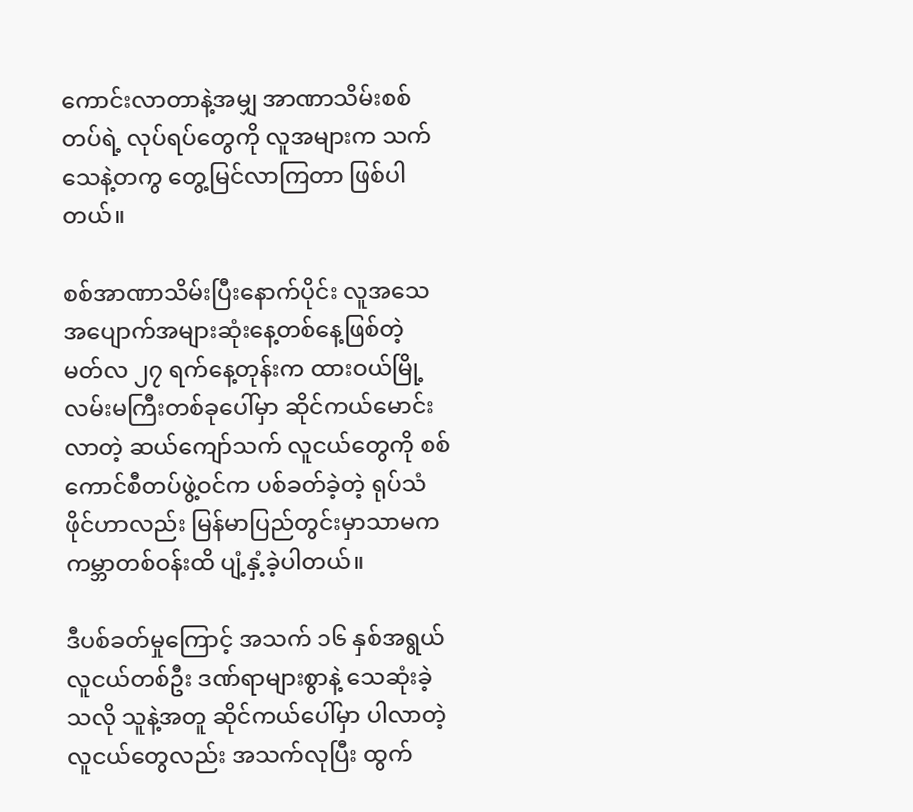ကောင်းလာတာနဲ့အမျှ အာဏာသိမ်းစစ်တပ်ရဲ့ လုပ်ရပ်တွေကို လူအများက သက်သေနဲ့တကွ တွေ့မြင်လာကြတာ ဖြစ်ပါတယ်။

စစ်အာဏာသိမ်းပြီးနောက်ပိုင်း လူအသေအပျောက်အများဆုံးနေ့တစ်နေ့ဖြစ်တဲ့ မတ်လ ၂၇ ရက်နေ့တုန်းက ထားဝယ်မြို့ လမ်းမကြီးတစ်ခုပေါ်မှာ ဆိုင်ကယ်မောင်းလာတဲ့ ဆယ်ကျော်သက် လူငယ်တွေကို စစ်ကောင်စီတပ်ဖွဲ့ဝင်က ပစ်ခတ်ခဲ့တဲ့ ရုပ်သံဖိုင်ဟာလည်း မြန်မာပြည်တွင်းမှာသာမက ကမ္ဘာတစ်ဝန်းထိ ပျံ့နှံ့ခဲ့ပါတယ်။

ဒီပစ်ခတ်မှုကြောင့် အသက် ၁၆ နှစ်အရွယ် လူငယ်တစ်ဦး ဒဏ်ရာများစွာနဲ့ သေဆုံးခဲ့သလို သူနဲ့အတူ ဆိုင်ကယ်ပေါ်မှာ ပါလာတဲ့ လူငယ်တွေလည်း အသက်လုပြီး ထွက်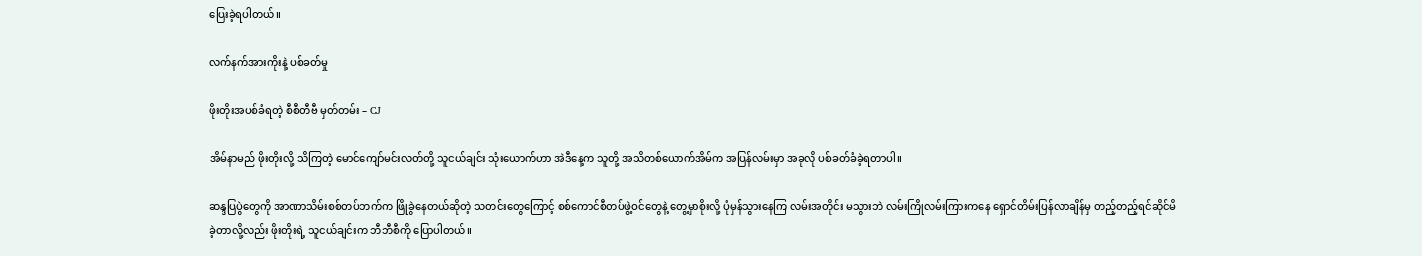ပြေးခဲ့ရပါတယ်။

လက်နက်အားကိုးနဲ့ ပစ်ခတ်မှု

ဖိုးတိုးအပစ်ခံရတဲ့ စီစီတီဗီ မှတ်တမ်း – CJ

အိမ်နာမည် ဖိုးတိုးလို့ သိကြတဲ့ မောင်ကျော်မင်းလတ်တို့ သူငယ်ချင်း သုံးယောက်ဟာ အဲဒီနေ့က သူတို့ အသိတစ်ယောက်အိမ်က အပြန်လမ်းမှာ အခုလို ပစ်ခတ်ခံခဲ့ရတာပါ။

ဆန္ဒပြပွဲတွေကို အာဏာသိမ်းစစ်တပ်ဘက်က ဖြိုခွဲနေတယ်ဆိုတဲ့ သတင်းတွေကြောင့် စစ်ကောင်စီတပ်ဖွဲ့ဝင်တွေနဲ့ တွေ့မှာစိုးလို့ ပုံမှန်သွားနေကြ လမ်းအတိုင်း မသွားဘဲ လမ်းကြိုလမ်းကြားကနေ ရှောင်တိမ်းပြန်လာချိန်မှ တည့်တည့်ရင်ဆိုင်မိခဲ့တာလို့လည်း ဖိုးတိုးရဲ့ သူငယ်ချင်းက ဘီဘီစီကို ပြောပါတယ်။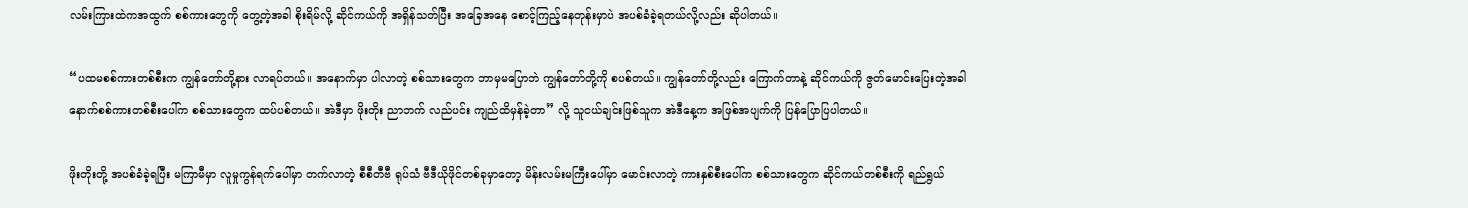လမ်းကြားထဲကအထွက် စစ်ကားတွေကို တွေ့တဲ့အခါ စိုးရိမ်လို့ ဆိုင်ကယ်ကို အရှိန်သတ်ပြီး အခြေအနေ စောင့်ကြည့်နေတုန်းမှာပဲ အပစ်ခံခဲ့ရတယ်လို့လည်း ဆိုပါတယ်။

“ပထမစစ်ကားတစ်စီးက ကျွန်တော်တို့နား လာရပ်တယ်။ အနောက်မှာ ပါလာတဲ့ စစ်သားတွေက ဘာမှမပြောဘဲ ကျွန်တော်တို့ကို စပစ်တယ်။ ကျွန်တော်တို့လည်း ကြောက်တာနဲ့ ဆိုင်ကယ်ကို ဇွတ်မောင်းပြေးတဲ့အခါ နောက်စစ်ကားတစ်စီးပေါ်က စစ်သားတွေက ထပ်ပစ်တယ်။ အဲဒီမှာ ဖိုးတိုး ညာဘက် လည်ပင်း ကျည်ထိမှန်ခဲ့တာ” လို့ သူငယ်ချင်းဖြစ်သူက အဲဒီနေ့က အဖြစ်အပျက်ကို ပြန်ပြောပြပါတယ်။

ဖိုးတိုးတို့ အပစ်ခံခဲ့ရပြီး မကြာမီမှာ လူမှုကွန်ရက်ပေါ်မှာ တက်လာတဲ့ စီစီတီဗီ ရုပ်သံ ဗီဒီယိုဖိုင်တစ်ခုမှာတော့ မိန်းလမ်းမကြီးပေါ်မှာ မောင်းလာတဲ့ ကားနှစ်စီးပေါ်က စစ်သားတွေက ဆိုင်ကယ်တစ်စီးကို ရည်ရွယ်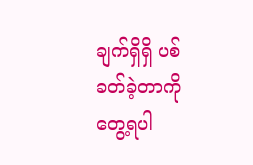ချက်ရှိရှိ ပစ်ခတ်ခဲ့တာကို တွေ့ရပါ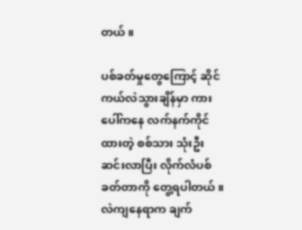တယ်။

ပစ်ခတ်မှုတွေကြောင့် ဆိုင်ကယ်လဲသွားချိန်မှာ ကားပေါ်ကနေ လက်နက်ကိုင်ထားတဲ့ စစ်သား သုံးဦး ဆင်းလာပြီး လိုက်လံပစ်ခတ်တာကို တွေ့ရပါတယ်။ လဲကျနေရာက ချက်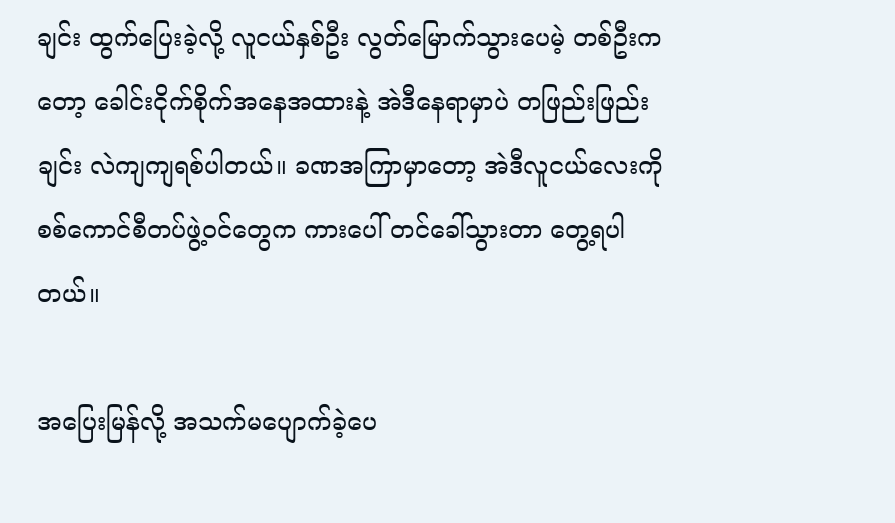ချင်း ထွက်ပြေးခဲ့လို့ လူငယ်နှစ်ဦး လွတ်မြောက်သွားပေမဲ့ တစ်ဦးကတော့ ခေါင်းငိုက်စိုက်အနေအထားနဲ့ အဲဒီနေရာမှာပဲ တဖြည်းဖြည်းချင်း လဲကျကျရစ်ပါတယ်။ ခဏအကြာမှာတော့ အဲဒီလူငယ်လေးကို စစ်ကောင်စီတပ်ဖွဲ့ဝင်တွေက ကားပေါ် တင်ခေါ်သွားတာ တွေ့ရပါတယ်။

အပြေးမြန်လို့ အသက်မပျောက်ခဲ့ပေ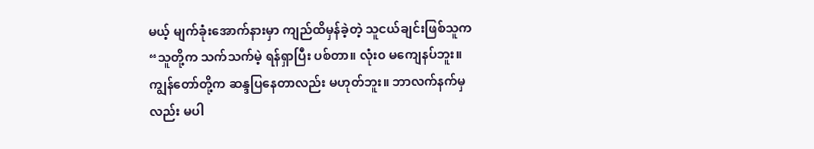မယ့် မျက်ခုံးအောက်နားမှာ ကျည်ထိမှန်ခဲ့တဲ့ သူငယ်ချင်းဖြစ်သူက “သူတို့က သက်သက်မဲ့ ရန်ရှာပြီး ပစ်တာ။ လုံး၀ မကျေနပ်ဘူး။ ကျွန်တော်တို့က ဆန္ဒပြနေတာလည်း မဟုတ်ဘူး။ ဘာလက်နက်မှလည်း မပါ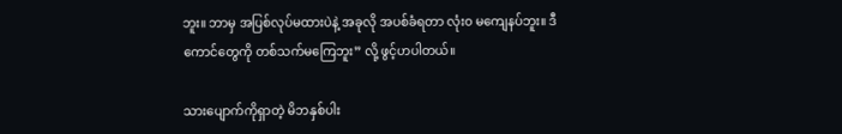ဘူး။ ဘာမှ အပြစ်လုပ်မထားပဲနဲ့ အခုလို အပစ်ခံရတာ လုံး၀ မကျေနပ်ဘူး။ ဒီကောင်တွေကို တစ်သက်မကြေဘူး” လို့ ဖွင့်ဟပါတယ်။

သားပျောက်ကိုရှာတဲ့ မိဘနှစ်ပါး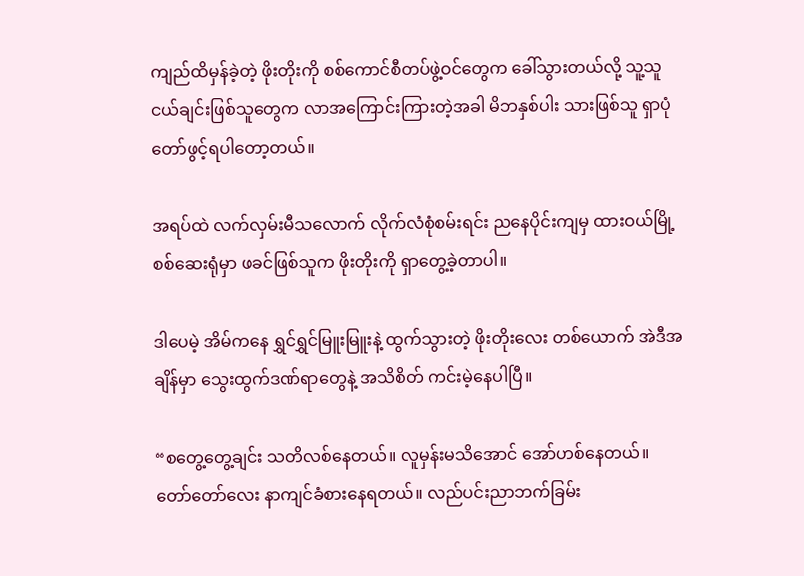ကျည်ထိမှန်ခဲ့တဲ့ ဖိုးတိုးကို စစ်ကောင်စီတပ်ဖွဲ့ဝင်တွေက ခေါ်သွားတယ်လို့ သူ့သူငယ်ချင်းဖြစ်သူတွေက လာအကြောင်းကြားတဲ့အခါ မိဘနှစ်ပါး သားဖြစ်သူ ရှာပုံတော်ဖွင့်ရပါတော့တယ်။

အရပ်ထဲ လက်လှမ်းမီသလောက် လိုက်လံစုံစမ်းရင်း ညနေပိုင်းကျမှ ထားဝယ်မြို့ စစ်ဆေးရုံမှာ ဖခင်ဖြစ်သူက ဖိုးတိုးကို ရှာတွေ့ခဲ့တာပါ။

ဒါပေမဲ့ အိမ်ကနေ ရွှင်ရွှင်မြူးမြူးနဲ့ ထွက်သွားတဲ့ ဖိုးတိုးလေး တစ်ယောက် အဲဒီအချိန်မှာ သွေးထွက်ဒဏ်ရာတွေနဲ့ အသိစိတ် ကင်းမဲ့နေပါပြီ။

“စတွေ့တွေ့ချင်း သတိလစ်နေတယ်။ လူမှန်းမသိအောင် အော်ဟစ်နေတယ်။ တော်တော်လေး နာကျင်ခံစားနေရတယ်။ လည်ပင်းညာဘက်ခြမ်း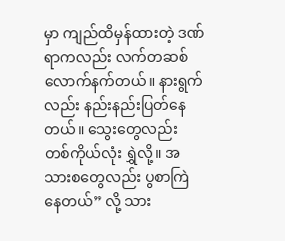မှာ ကျည်ထိမှန်ထားတဲ့ ဒဏ်ရာကလည်း လက်တဆစ်လောက်နက်တယ်။ နားရွက်လည်း နည်းနည်းပြတ်နေတယ်။ သွေးတွေလည်း တစ်ကိုယ်လုံး ရွှဲလို့။ အသားစတွေလည်း ပွစာကြဲနေတယ်” လို့ သား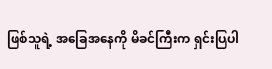ဖြစ်သူရဲ့ အခြေအနေကို မိခင်ကြီးက ရှင်းပြပါ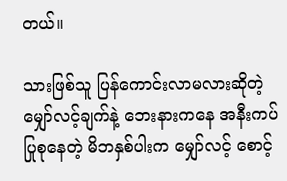တယ်။

သားဖြစ်သူ ပြန်ကောင်းလာမလားဆိုတဲ့ မျှော်လင့်ချက်နဲ့ ဘေးနားကနေ အနီးကပ်ပြုစုနေတဲ့ မိဘနှစ်ပါးက မျှော်လင့် စောင့်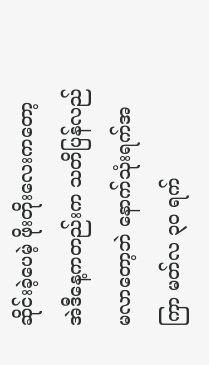ဆိုင်းခဲ့ပေမဲ့ ဖိုးတိုးလေးကတော့ အဲဒီနေ့ကတည်းက သတိပြန်လည်မလာတော့ဘဲ နောက်သုံးရက်အကြာ မတ်လ ၃၀ ရက်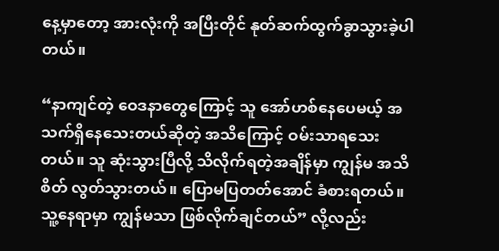နေ့မှာတော့ အားလုံးကို အပြီးတိုင် နုတ်ဆက်ထွက်ခွာသွားခဲ့ပါတယ်။

“နာကျင်တဲ့ ဝေဒနာတွေကြောင့် သူ အော်ဟစ်နေပေမယ့် အသက်ရှိနေသေးတယ်ဆိုတဲ့ အသိကြောင့် ဝမ်းသာရသေးတယ်။ သူ ဆုံးသွားပြီလို့ သိလိုက်ရတဲ့အချိန်မှာ ကျွန်မ အသိစိတ် လွတ်သွားတယ်။ ပြောမပြတတ်အောင် ခံစားရတယ်။ သူ့နေရာမှာ ကျွန်မသာ ဖြစ်လိုက်ချင်တယ်” လို့လည်း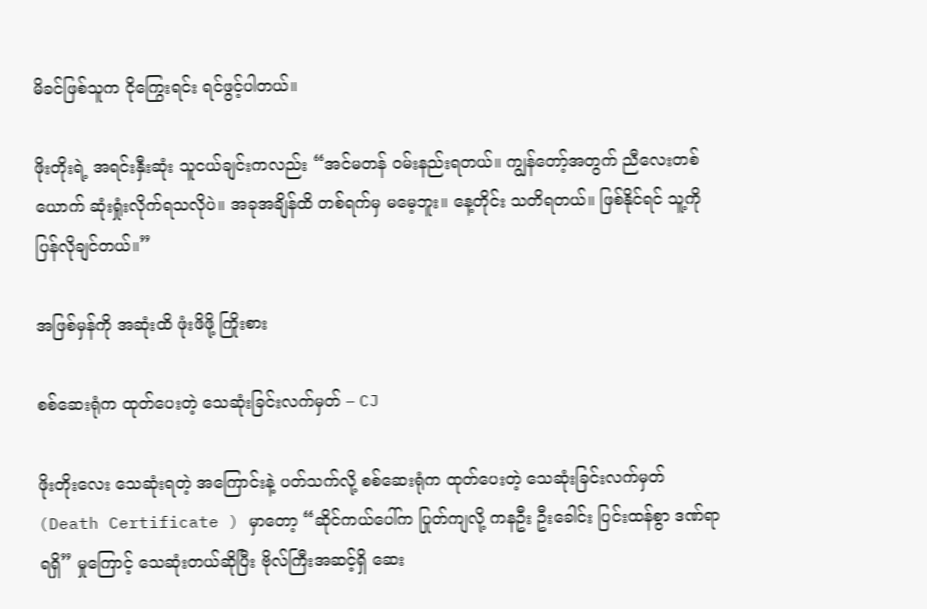မိခင်ဖြစ်သူက ငိုကြွေးရင်း ရင်ဖွင့်ပါတယ်။

ဖိုးတိုးရဲ့ အရင်းနှီးဆုံး သူငယ်ချင်းကလည်း “အင်မတန် ဝမ်းနည်းရတယ်။ ကျွန်တော့်အတွက် ညီလေးတစ်ယောက် ဆုံးရှုံးလိုက်ရသလိုပဲ။ အခုအချိန်ထိ တစ်ရက်မှ မမေ့ဘူး။ နေ့တိုင်း သတိရတယ်။ ဖြစ်နိုင်ရင် သူ့ကို ပြန်လိုချင်တယ်။”

အဖြစ်မှန်ကို အဆုံးထိ ဖုံးဖိဖို့ ကြိုးစား

စစ်ဆေးရုံက ထုတ်ပေးတဲ့ သေဆုံးခြင်းလက်မှတ် – CJ

ဖိုးတိုးလေး သေဆုံးရတဲ့ အကြောင်းနဲ့ ပတ်သက်လို့ စစ်ဆေးရုံက ထုတ်ပေးတဲ့ သေဆုံးခြင်းလက်မှတ် (Death Certificate ) မှာတော့ “ဆိုင်ကယ်ပေါ်က ပြုတ်ကျလို့ ကနဦး ဦးခေါင်း ပြင်းထန်စွာ ဒဏ်ရာရရှိ” မှုကြောင့် သေဆုံးတယ်ဆိုပြီး ဗိုလ်ကြီးအဆင့်ရှိ ဆေး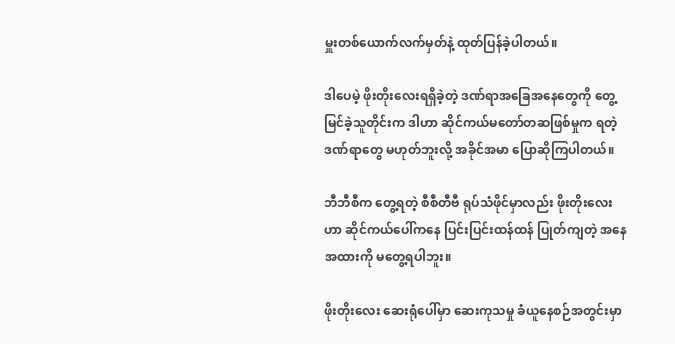မှူးတစ်ယောက်လက်မှတ်နဲ့ ထုတ်ပြန်ခဲ့ပါတယ်။

ဒါပေမဲ့ ဖိုးတိုးလေးရရှိခဲ့တဲ့ ဒဏ်ရာအခြေအနေတွေကို တွေ့မြင်ခဲ့သူတိုင်းက ဒါဟာ ဆိုင်ကယ်မတော်တဆဖြစ်မှုက ရတဲ့ ဒဏ်ရာတွေ မဟုတ်ဘူးလို့ အခိုင်အမာ ပြောဆိုကြပါတယ်။

ဘီဘီစီက တွေ့ရတဲ့ စီစီတီဗီ ရုပ်သံဖိုင်မှာလည်း ဖိုးတိုးလေးဟာ ဆိုင်ကယ်ပေါ်ကနေ ပြင်းပြင်းထန်ထန် ပြုတ်ကျတဲ့ အနေအထားကို မတွေ့ရပါဘူး။

ဖိုးတိုးလေး ဆေးရုံပေါ်မှာ ဆေးကုသမှု ခံယူနေစဉ်အတွင်းမှာ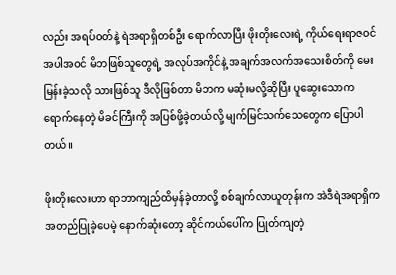လည်း အရပ်ဝတ်နဲ့ ရဲအရာရှိတစ်ဦး ရောက်လာပြီး ဖိုးတိုးလေးရဲ့ ကိုယ်ရေးရာဇဝင်အပါအဝင် မိဘဖြစ်သူတွေရဲ့ အလုပ်အကိုင်နဲ့ အချက်အလက်အသေးစိတ်ကို မေးမြန်းခဲ့သလို သားဖြစ်သူ ဒီလိုဖြစ်တာ မိဘက မဆုံးမလို့ဆိုပြီး ပူဆွေးသောကရောက်နေတဲ့ မိခင်ကြီးကို အပြစ်ဖို့ခဲ့တယ်လို့ မျက်မြင်သက်သေတွေက ပြောပါတယ်။

ဖိုးတိုးလေးဟာ ရာဘာကျည်ထိမှန်ခဲ့တာလို့ စစ်ချက်လာယူတုန်းက အဲဒီရဲအရာရှိက အတည်ပြုခဲ့ပေမဲ့ နောက်ဆုံးတော့ ဆိုင်ကယ်ပေါ်က ပြုတ်ကျတဲ့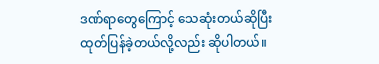ဒဏ်ရာတွေကြောင့် သေဆုံးတယ်ဆိုပြီး ထုတ်ပြန်ခဲ့တယ်လို့လည်း ဆိုပါတယ်။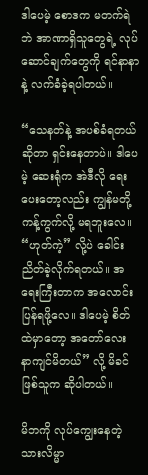ဒါပေမဲ့ စောဒက မတက်ရဲဘဲ အာဏာရှိသူတွေရဲ့ လုပ်ဆောင်ချက်တွေကို ရင်နာနာနဲ့ လက်ခံခဲ့ရပါတယ်။

“သေနတ်နဲ့ အပစ်ခံရတယ်ဆိုတာ ရှင်းနေတာပဲ။ ဒါပေမဲ့ ဆေးရုံက အဲဒီလို ရေးပေးတော့လည်း ကျွန်မတို့ ကန့်ကွက်လို့ မရဘူးလေ။ “ဟုတ်ကဲ့” လို့ပဲ ခေါင်းညိတ်ခဲ့လိုက်ရတယ်။ အရေးကြီးတာက အလောင်းပြန်ရဖို့လေ။ ဒါပေမဲ့ စိတ်ထဲမှာတော့ အတော်လေး နာကျင်မိတယ်” လို့ မိခင်ဖြစ်သူက ဆိုပါတယ်။

မိဘကို လုပ်ကျွေးနေတဲ့ သားလိမ္မာ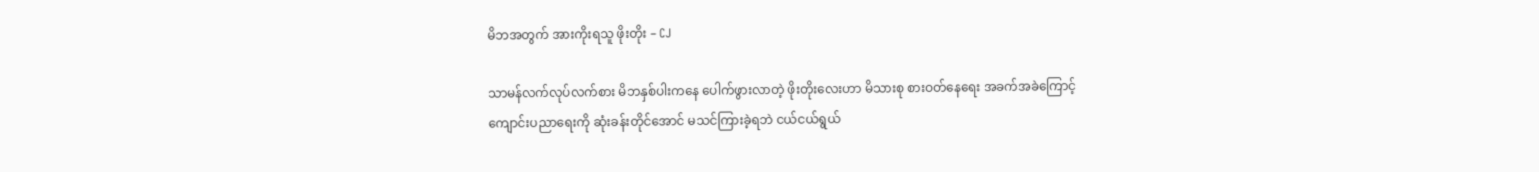မိဘအတွက် အားကိုးရသူ ဖိုးတိုး – CJ

သာမန်လက်လုပ်လက်စား မိဘနှစ်ပါးကနေ ပေါက်ဖွားလာတဲ့ ဖိုးတိုးလေးဟာ မိသားစု စားဝတ်နေရေး အခက်အခဲကြောင့် ကျောင်းပညာရေးကို ဆုံးခန်းတိုင်အောင် မသင်ကြားခဲ့ရဘဲ ငယ်ငယ်ရွယ်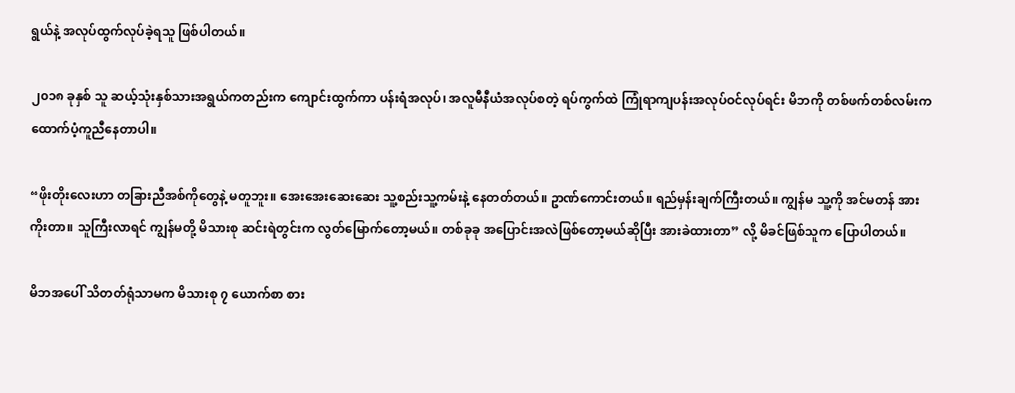ရွယ်နဲ့ အလုပ်ထွက်လုပ်ခဲ့ရသူ ဖြစ်ပါတယ်။

၂၀၁၈ ခုနှစ် သူ ဆယ့်သုံးနှစ်သားအရွယ်ကတည်းက ကျောင်းထွက်ကာ ပန်းရံအလုပ်၊ အလူမီနီယံအလုပ်စတဲ့ ရပ်ကွက်ထဲ ကြုံရာကျပန်းအလုပ်ဝင်လုပ်ရင်း မိဘကို တစ်ဖက်တစ်လမ်းက ထောက်ပံ့ကူညီနေတာပါ။

“ဖိုးတိုးလေးဟာ တခြားညီအစ်ကိုတွေနဲ့ မတူဘူး။ အေးအေးဆေးဆေး သူ့စည်းသူ့ကမ်းနဲ့ နေတတ်တယ်။ ဥာဏ်ကောင်းတယ်။ ရည်မှန်းချက်ကြီးတယ်။ ကျွန်မ သူ့ကို အင်မတန် အားကိုးတာ။ သူကြီးလာရင် ကျွန်မတို့ မိသားစု ဆင်းရဲတွင်းက လွတ်မြောက်တော့မယ်။ တစ်ခုခု အပြောင်းအလဲဖြစ်တော့မယ်ဆိုပြီး အားခဲထားတာ” လို့ မိခင်ဖြစ်သူက ပြောပါတယ်။

မိဘအပေါ် သိတတ်ရုံသာမက မိသားစု ၇ ယောက်စာ စား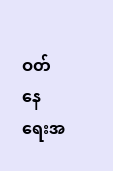ဝတ်နေရေးအ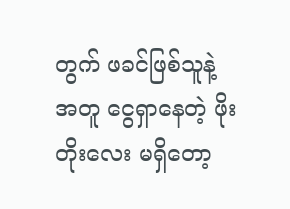တွက် ဖခင်ဖြစ်သူနဲ့အတူ ငွေရှာနေတဲ့ ဖိုးတိုးလေး မရှိတော့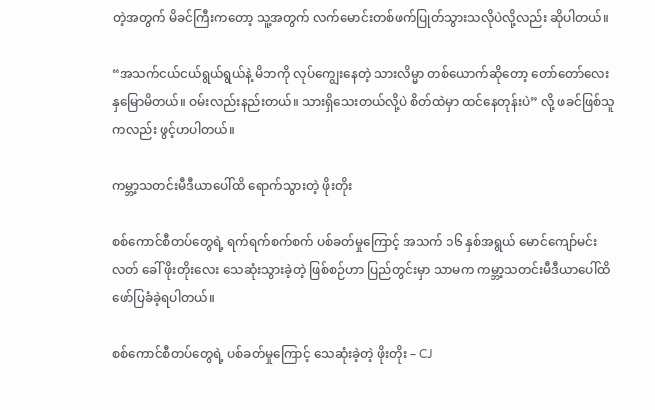တဲ့အတွက် မိခင်ကြီးကတော့ သူ့အတွက် လက်မောင်းတစ်ဖက်ပြုတ်သွားသလိုပဲလို့လည်း ဆိုပါတယ်။

“အသက်ငယ်ငယ်ရွယ်ရွယ်နဲ့ မိဘကို လုပ်ကျွေးနေတဲ့ သားလိမ္မာ တစ်ယောက်ဆိုတော့ တော်တော်လေး နှမြောမိတယ်။ ဝမ်းလည်းနည်းတယ်။ သားရှိသေးတယ်လို့ပဲ စိတ်ထဲမှာ ထင်နေတုန်းပဲ” လို့ ဖခင်ဖြစ်သူကလည်း ဖွင့်ဟပါတယ်။

ကမ္ဘာ့သတင်းမီဒီယာပေါ်ထိ ရောက်သွားတဲ့ ဖိုးတိုး

စစ်ကောင်စီတပ်တွေရဲ့ ရက်ရက်စက်စက် ပစ်ခတ်မှုကြောင့် အသက် ၁၆ နှစ်အရွယ် မောင်ကျော်မင်းလတ် ခေါ် ဖိုးတိုးလေး သေဆုံးသွားခဲ့တဲ့ ဖြစ်စဉ်ဟာ ပြည်တွင်းမှာ သာမက ကမ္ဘာ့သတင်းမီဒီယာပေါ်ထိ ဖော်ပြခံခဲ့ရပါတယ်။

စစ်ကောင်စီတပ်တွေရဲ့ ပစ်ခတ်မှုကြောင့် သေဆုံးခဲ့တဲ့ ဖိုးတိုး – CJ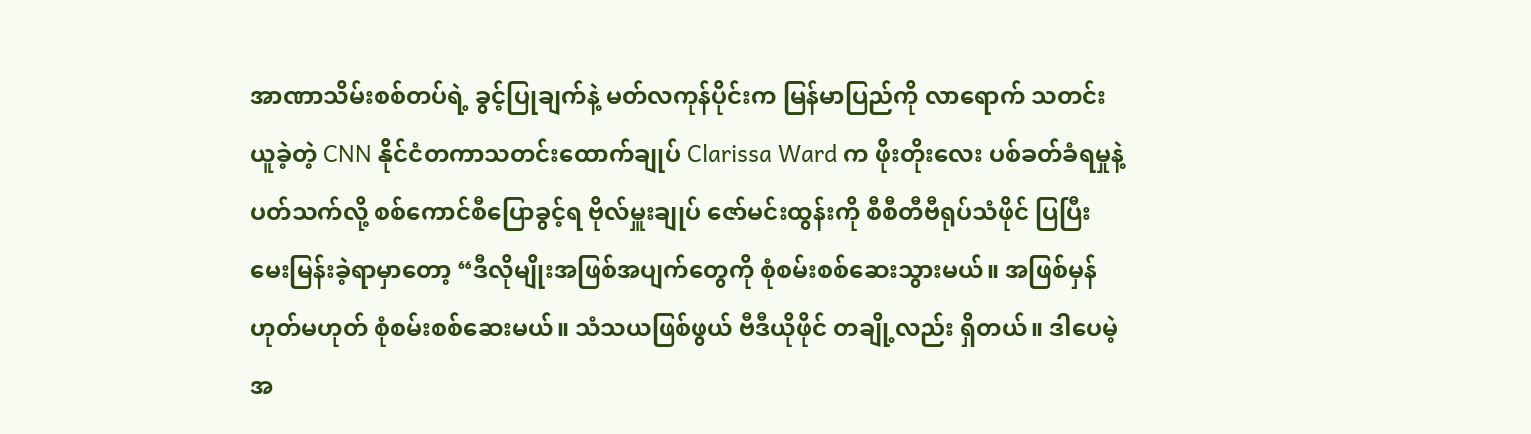အာဏာသိမ်းစစ်တပ်ရဲ့ ခွင့်ပြုချက်နဲ့ မတ်လကုန်ပိုင်းက မြန်မာပြည်ကို လာရောက် သတင်းယူခဲ့တဲ့ CNN နိုင်ငံတကာသတင်းထောက်ချုပ် Clarissa Ward က ဖိုးတိုးလေး ပစ်ခတ်ခံရမှုနဲ့ ပတ်သက်လို့ စစ်ကောင်စီပြောခွင့်ရ ဗိုလ်မှူးချုပ် ဇော်မင်းထွန်းကို စီစီတီဗီရုပ်သံဖိုင် ပြပြီး မေးမြန်းခဲ့ရာမှာတော့ “ဒီလိုမျိုးအဖြစ်အပျက်တွေကို စုံစမ်းစစ်ဆေးသွားမယ်။ အဖြစ်မှန် ဟုတ်မဟုတ် စုံစမ်းစစ်ဆေးမယ်။ သံသယဖြစ်ဖွယ် ဗီဒီယိုဖိုင် တချို့လည်း ရှိတယ်။ ဒါပေမဲ့ အ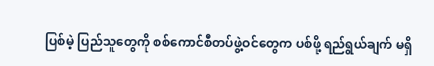ပြစ်မဲ့ ပြည်သူတွေကို စစ်ကောင်စီတပ်ဖွဲ့ဝင်တွေက ပစ်ဖို့ ရည်ရွယ်ချက် မရှိ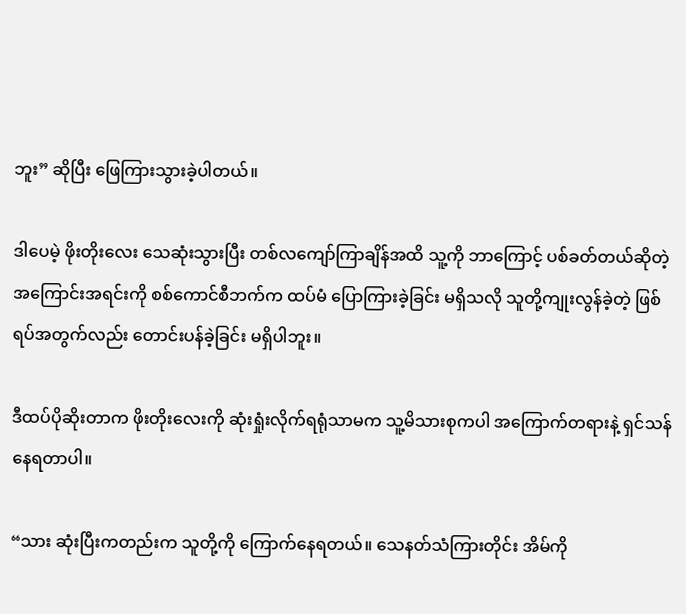ဘူး” ဆိုပြီး ဖြေကြားသွားခဲ့ပါတယ်။

ဒါပေမဲ့ ဖိုးတိုးလေး သေဆုံးသွားပြီး တစ်လကျော်ကြာချိန်အထိ သူ့ကို ဘာကြောင့် ပစ်ခတ်တယ်ဆိုတဲ့ အကြောင်းအရင်းကို စစ်ကောင်စီဘက်က ထပ်မံ ပြောကြားခဲ့ခြင်း မရှိသလို သူတို့ကျုးလွန်ခဲ့တဲ့ ဖြစ်ရပ်အတွက်လည်း တောင်းပန်ခဲ့ခြင်း မရှိပါဘူး။

ဒီထပ်ပိုဆိုးတာက ဖိုးတိုးလေးကို ဆုံးရှုံးလိုက်ရရုံသာမက သူ့မိသားစုကပါ အကြောက်တရားနဲ့ ရှင်သန်နေရတာပါ။

“သား ဆုံးပြီးကတည်းက သူတို့ကို ကြောက်နေရတယ်။ သေနတ်သံကြားတိုင်း အိမ်ကို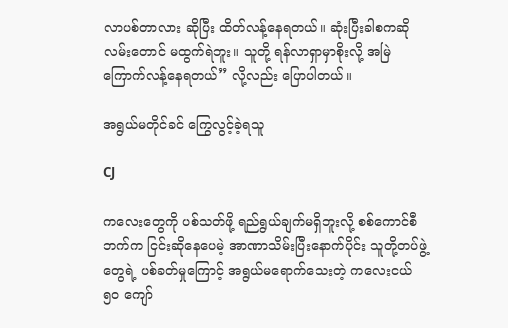လာပစ်တာလား ဆိုပြီး ထိတ်လန့်နေရတယ်။ ဆုံးပြီးခါစကဆို လမ်းတောင် မထွက်ရဲဘူး။ သူတို့ ရန်လာရှာမှာစိုးလို့ အမြဲကြောက်လန့်နေရတယ်” လို့လည်း ပြောပါတယ်။

အရွယ်မတိုင်ခင် ကြွေလွင့်ခဲ့ရသူ

CJ

ကလေးတွေကို ပစ်သတ်ဖို့ ရည်ရွယ်ချက်မရှိဘူးလို့ စစ်ကောင်စီဘက်က ငြင်းဆိုနေပေမဲ့ အာဏာသိမ်းပြီးနောက်ပိုင်း သူတို့တပ်ဖွဲ့တွေရဲ့ ပစ်ခတ်မှုကြောင့် အရွယ်မရောက်သေးတဲ့ ကလေးငယ် ၅၀ ကျော်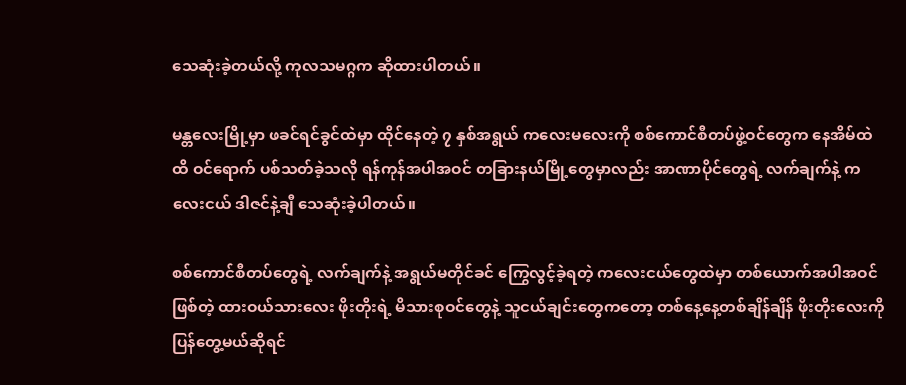သေဆုံးခဲ့တယ်လို့ ကုလသမဂ္ဂက ဆိုထားပါတယ်။

မန္တလေးမြို့မှာ ဖခင်ရင်ခွင်ထဲမှာ ထိုင်နေတဲ့ ၇ နှစ်အရွယ် ကလေးမလေးကို စစ်ကောင်စီတပ်ဖွဲ့ဝင်တွေက နေအိမ်ထဲထိ ဝင်ရောက် ပစ်သတ်ခဲ့သလို ရန်ကုန်အပါအဝင် တခြားနယ်မြို့တွေမှာလည်း အာဏာပိုင်တွေရဲ့ လက်ချက်နဲ့ ကလေးငယ် ဒါဇင်နဲ့ချီ သေဆုံးခဲ့ပါတယ်။

စစ်ကောင်စီတပ်တွေရဲ့ လက်ချက်နဲ့ အရွယ်မတိုင်ခင် ကြွေလွင့်ခဲ့ရတဲ့ ကလေးငယ်တွေထဲမှာ တစ်ယောက်အပါအဝင်ဖြစ်တဲ့ ထားဝယ်သားလေး ဖိုးတိုးရဲ့ မိသားစုဝင်တွေနဲ့ သူငယ်ချင်းတွေကတော့ တစ်နေ့နေ့တစ်ချိန်ချိန် ဖိုးတိုးလေးကို ပြန်တွေ့မယ်ဆိုရင်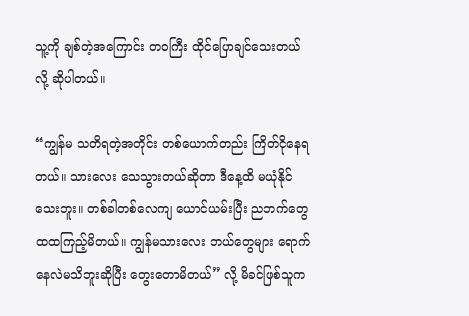သူ့ကို ချစ်တဲ့အကြောင်း တ၀ကြီး ထိုင်ပြောချင်သေးတယ်လို့ ဆိုပါတယ်။

“ကျွန်မ သတိရတဲ့အတိုင်း တစ်ယောက်တည်း ကြိတ်ငိုနေရတယ်။ သားလေး သေသွားတယ်ဆိုတာ ဒီနေ့ထိ မယုံနိုင်သေးဘူး။ တစ်ခါတစ်လေကျ ယောင်ယမ်းပြီး ညဘက်တွေ ထထကြည့်မိတယ်။ ကျွန်မသားလေး ဘယ်တွေများ ရောက်နေလဲမသိဘူးဆိုပြီး တွေးတောမိတယ်” လို့ မိခင်ဖြစ်သူက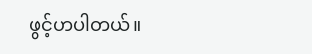ဖွင့်ဟပါတယ်။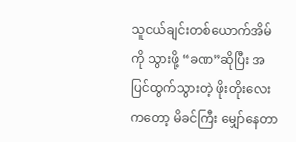သူငယ်ချင်းတစ်ယောက်အိမ်ကို သွားဖို့ “ခဏ”ဆိုပြီး အပြင်ထွက်သွားတဲ့ ဖိုးတိုးလေးကတော့ မိခင်ကြီး မျှော်နေတာ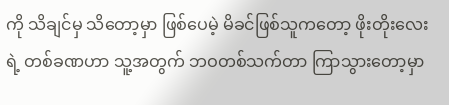ကို သိချင်မှ သိတော့မှာ ဖြစ်ပေမဲ့ မိခင်ဖြစ်သူကတော့ ဖိုးတိုးလေးရဲ့ တစ်ခဏဟာ သူ့အတွက် ဘဝတစ်သက်တာ ကြာသွားတော့မှာ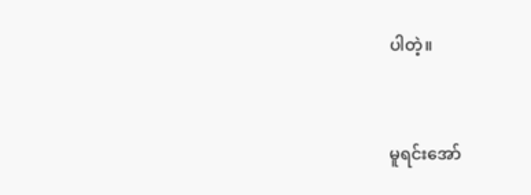ပါတဲ့။


မူရင်းအော်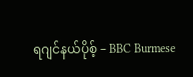ရဂျင်နယ်ပိုစ့် – BBC Burmese